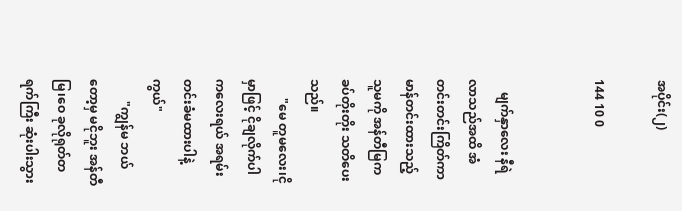အပိုင်း(၂)

144 10 0


    မျက်နှာလေး နီရဲလာသည်အထိ အံတင်းတင်းကြိတ်ကာ မာန်တင်းထားသည့် သူမကို အန်တီမြက ခပ်တိုးတိုး သတိပေးသည်။
      "မေ တူမလေး၊ငိုမှာဖြင့် ငိုချလိုက်ပါ ကလေးရယ် အရမ်းတင်းခံမထားပါနဲ့ကွယ်"
       "ကျွန်မ ဘယ်တော့မှ မငိုဘူး အန်တီမြ၊ဝေ ခုလိုရုတ်တရက်ကြီး ဆုံးပါးသွား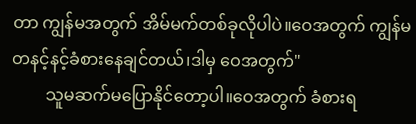တာ ကျွန်မအတွက် အိမ်မက်တစ်ခုလိုပါပဲ။ဝေအတွက် ကျွန်မ တနင့်နင့်ခံစားနေချင်တယ်၊ဒါမှ‌ ဝေအတွက်"
        သူမဆက်မပြောနိုင်တော့ပါ။ဝေအတွက် ခံစားရ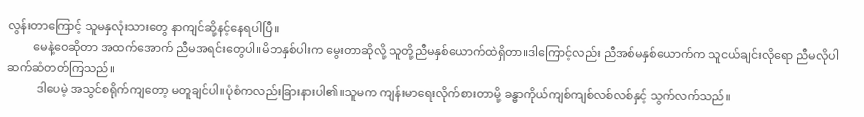လွန်းတာကြောင့် သူမနှလုံးသားတွေ နာကျင်ဆို့နင့်နေရပါပြီ။
         မေနဲ့ဝေဆိုတာ အထက်အောက် ညီမအရင်းတွေပါ။မိဘနှစ်ပါးက မွေးတာဆိုလို့ သူတို့ညီမနှစ်ယောက်ထဲရှိတာ။ဒါကြောင့်လည်း ညီအစ်မနှစ်ယောက်က သူငယ်ချင်းလိုရော ညီမလိုပါ ဆက်ဆံတတ်ကြသည်။
          ဒါပေမဲ့ အသွင်စရိုက်ကျတော့ မတူချင်ပါ။ပုံစံကလည်းခြားနားပါ၏။သူမက ကျန်းမာရေးလိုက်စားတာမို့ ခန္ဓာကိုယ်ကျစ်ကျစ်လစ်လစ်နှင့် သွက်လက်သည်။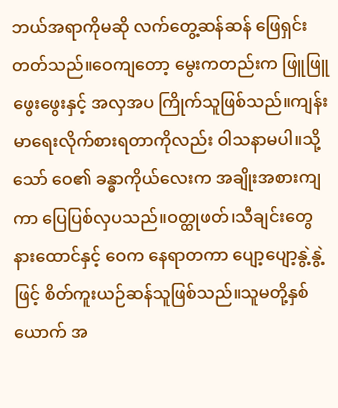ဘယ်အရာကိုမဆို လက်တွေ့ဆန်ဆန် ဖြေရှင်းတတ်သည်။ဝေကျတော့ မွေးကတည်းက ဖြူဖြူဖွေးဖွေးနှင့် အလှအပ ကြိုက်သူဖြစ်သည်။ကျန်းမာရေးလိုက်စားရတာကိုလည်း ဝါသနာမပါ။သို့သော် ဝေ၏ ခန္ဓာကိုယ်လေးက အချိုးအစားကျကာ ပြေပြစ်လှပသည်။ဝတ္ထုဖတ်၊သီချင်းတွေနားထောင်နှင့် ဝေက နေရာတကာ ပျော့ပျော့နွဲ့နွဲ့ဖြင့် စိတ်ကူးယဉ်ဆန်သူဖြစ်သည်။သူမတို့နှစ်ယောက် အ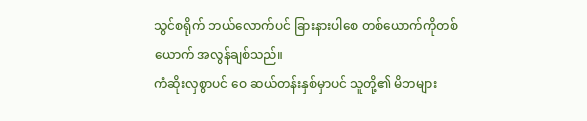သွင်စရိုက် ဘယ်လောက်ပင် ခြားနားပါစေ တစ်ယောက်ကိုတစ်ယောက် အလွန်ချစ်သည်။
ကံဆိုးလှစွာပင် ဝေ ဆယ်တန်းနှစ်မှာပင် သူတို့၏ မိဘများ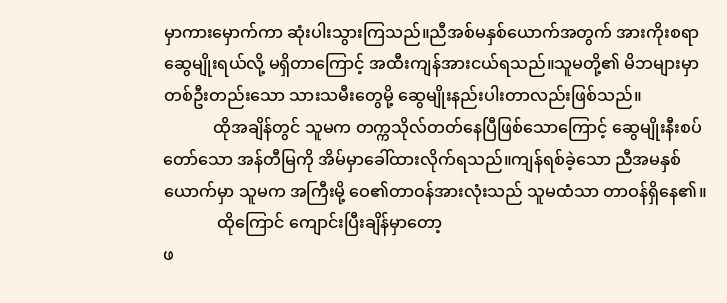မှာကားမှောက်ကာ ဆုံးပါးသွားကြသည်။ညီအစ်မနှစ်ယောက်အတွက် အားကိုးစရာ ဆွေမျိုးရယ်လို့ မရှိတာကြောင့် အထီးကျန်အားငယ်ရသည်။သူမတို့၏ မိဘများမှာ တစ်ဦးတည်းသော သားသမီးတွေမို့ ဆွေမျိုးနည်းပါးတာလည်းဖြစ်သည်။
            ထိုအချိန်တွင် သူမက တက္ကသိုလ်တတ်နေပြီဖြစ်သောကြောင့် ဆွေမျိုးနီးစပ်တော်သော အန်တီမြကို အိမ်မှာခေါ်ထားလိုက်ရသည်။ကျန်ရစ်ခဲ့သော ညီအမနှစ်ယောက်မှာ သူမက အကြီးမို့ ဝေ၏တာဝန်အားလုံးသည် သူမထံသာ တာဝန်ရှိနေ၏။
             ထိုကြောင် ကျောင်းပြီးချိန်မှာတော့
ဖ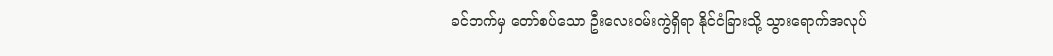ခင်ဘက်မှ တော်စပ်သော ဦးလေးဝမ်းကွဲရှိရာ နိုင်ငံခြားသို့ သွားရောက်အလုပ်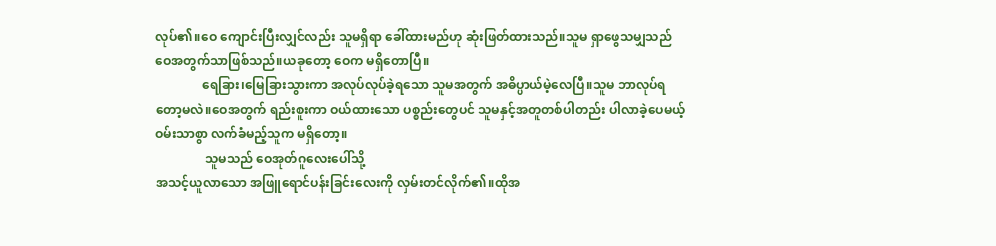လုပ်၏။ဝေ ကျောင်းပြီးလျှင်လည်း သူမရှိရာ ခေါ်ထားမည်ဟု ဆုံးဖြတ်ထားသည်။သူမ ရှာဖွေသမျှသည် ဝေအတွက်သာဖြစ်သည်။ယခုတော့ ဝေက မရှိတောပြီ။
               ရေခြား၊မြေခြားသွားကာ အလုပ်လုပ်ခဲ့ရသော သူမအတွက် အဓိပ္ပာယ်မဲ့လေပြီ။သူမ ဘာလုပ်ရတော့မလဲ။ဝေအတွက် ရည်းစူးကာ ဝယ်ထားသော ပစ္စည်းတွေပင် သူမနှင့်အတူတစ်ပါတည်း ပါလာခဲ့ပေမယ့် ဝမ်းသာစွာ လက်ခံမည့်သူက မရှိတော့။
                သူမသည် ဝေအုတ်ဂူလေးပေါ်သို့
အသင့်ယူလာသော အဖြူရောင်ပန်းခြင်းလေးကို လှမ်းတင်လိုက်၏။ထိုအ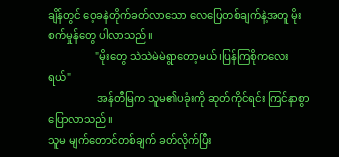ချိန်တွင် ဝေ့ခနဲတိုက်ခတ်လာသော လေပြေတစ်ချက်နဲ့အတူ မိုးစက်မှုန်တွေ ပါလာသည်။
                  "မိုးတွေ သဲသဲမဲမဲရွာတော့မယ်၊ပြန်ကြစိုကလေးရယ်"
                   အန်တီမြက သူမ၏ပခုံးကို ဆုတ်ကိုင်ရင်း ကြင်နာစွာပြောလာသည်။
သူမ မျက်တောင်တစ်ချက် ခတ်လိုက်ပြီး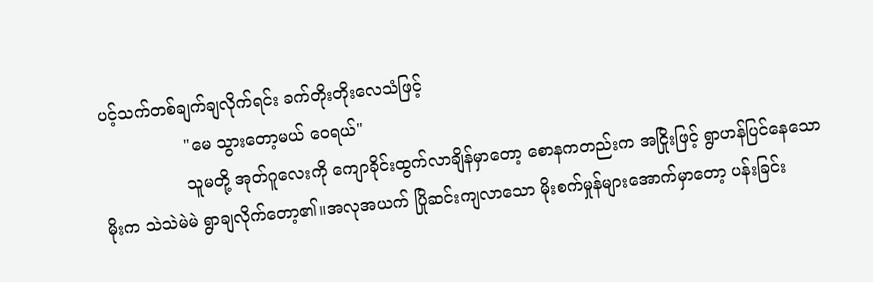ပင့်သက်တစ်ချက်ချလိုက်ရင်း ခက်တိုးတိုးလေသံဖြင့်
                "မေ သွားတော့မယ် ဝေရယ်"
                သူမတို့ အုတ်ဂူလေးကို ကျောခိုင်းထွက်လာချိန်မှာတော့ စောနကတည်းက အငြိုးဖြင့် ရွာဟန်ပြင်နေသော မိုးက သဲသဲမဲမဲ ရွာချလိုက်တော့၏။အလုအယက် ပြိုဆင်းကျလာသော မိုးစက်မှုန်များအောက်မှာတော့ ပန်းခြင်း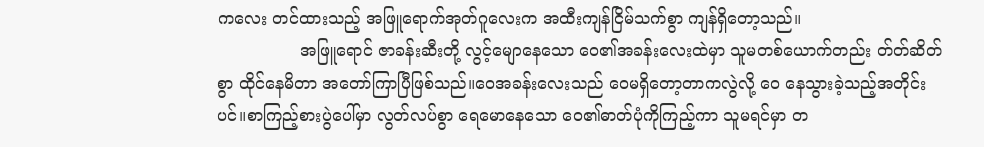ကလေး တင်ထားသည့် အဖြူရောက်အုတ်ဂူလေးက အထီးကျန်ငြိမ်သက်စွာ ကျန်ရှိတော့သည်။
                အဖြူရောင် ဇာခန်းဆီးတို့ လွင့်မျောနေသော ဝေ၏အခန်းလေးထဲမှာ သူမတစ်ယောက်တည်း တ်တ်ဆိတ်စွာ ထိုင်နေမိတာ အတော်ကြာပြီဖြစ်သည်။ဝေအခန်းလေးသည် ဝေမရှိတော့တာကလွဲလို့ ဝေ နေသွားခဲ့သည့်အတိုင်းပင်။စာကြည့်စားပွဲပေါ်မှာ လွတ်လပ်စွာ ရေမောနေသော ဝေ၏ဓာတ်ပုံကိုကြည့်ကာ သူမရင်မှာ တ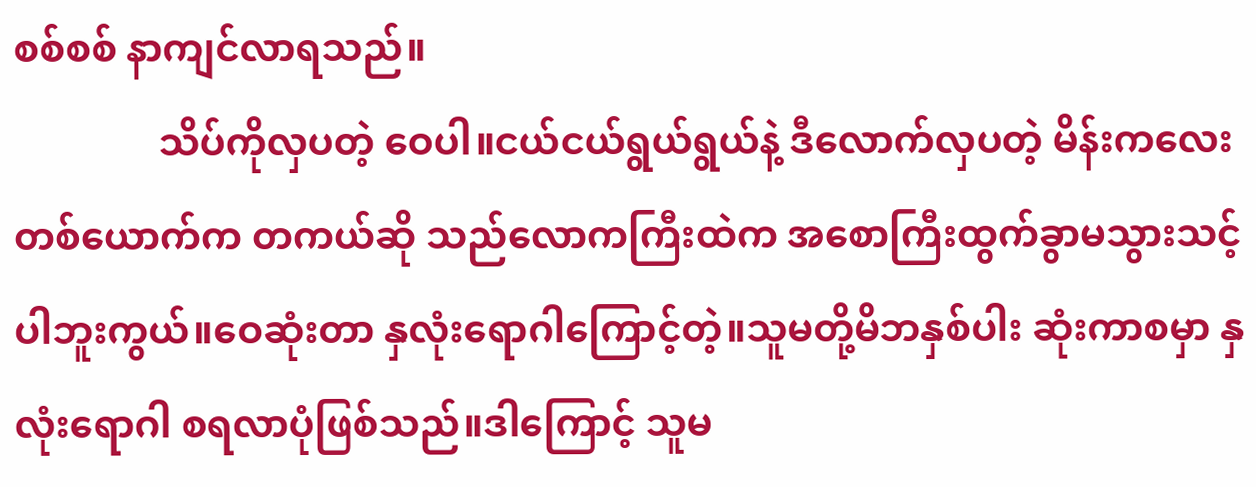စစ်စစ် နာကျင်လာရသည်။
               သိပ်ကိုလှပတဲ့ ဝေပါ။ငယ်ငယ်ရွယ်ရွယ်နဲ့ ဒီလောက်လှပတဲ့ မိန်းကလေးတစ်ယောက်က တကယ်ဆို သည်လောကကြီးထဲက အစောကြီးထွက်ခွာမသွားသင့်ပါဘူးကွယ်။ဝေဆုံးတာ နှလုံးရောဂါကြောင့်တဲ့။သူမတို့မိဘနှစ်ပါး ဆုံးကာစမှာ နှလုံးရောဂါ စရလာပုံဖြစ်သည်။ဒါကြောင့် သူမ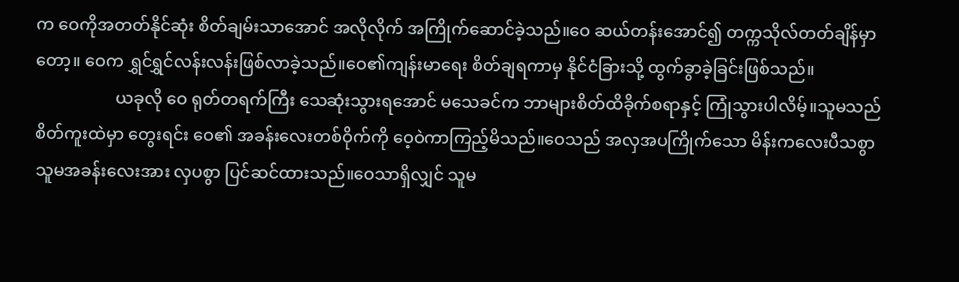က ဝေကိုအတတ်နိုင်ဆုံး စိတ်ချမ်းသာအောင် အလိုလိုက် အကြိုက်ဆောင်ခဲ့သည်။ဝေ ဆယ်တန်းအောင်၍ တက္ကသိုလ်တတ်ချိန်မှာတော့။ ဝေက ရွှင်ရွှင်လန်းလန်းဖြစ်လာခဲ့သည်။ဝေ၏ကျန်းမာရေး စိတ်ချရကာမှ နိုင်ငံခြားသို့ ထွက်ခွာခဲ့ခြင်းဖြစ်သည်။
                   ယခုလို ဝေ ရုတ်တရက်ကြီး သေဆုံးသွားရအောင် မသေခင်က ဘာများစိတ်ထိခိုက်စရာနှင့် ကြုံသွားပါလိမ့်။သူမသည် စိတ်ကူးထဲမှာ တွေးရင်း ဝေ၏ အခန်းလေးတစ်ဝိုက်ကို ဝေ့ဝဲကာကြည့်မိသည်။ဝေသည် အလှအပကြိုက်သော မိန်းကလေးပီသစွာ သူမအခန်းလေးအား လှပစွာ ပြင်ဆင်ထားသည်။ဝေသာရှိလျှင် သူမ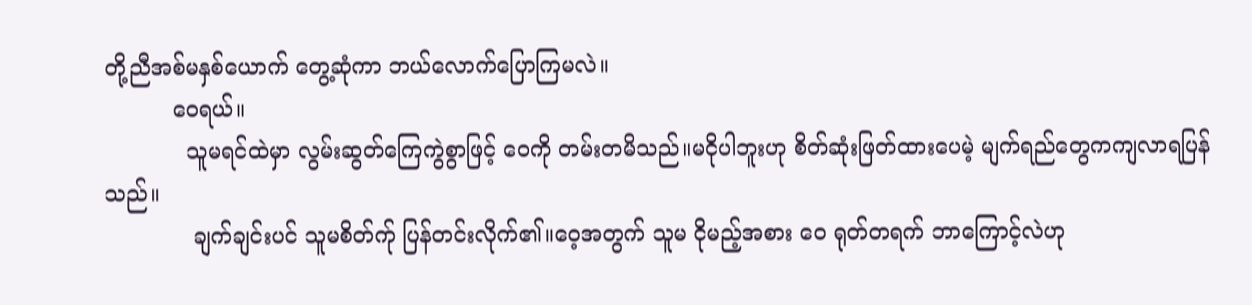တို့ညီအစ်မနှစ်ယောက် တွေ့ဆုံကာ ဘယ်လောက်ပြောကြမလဲ။
          ဝေရယ်။
            သူမရင်ထဲမှာ လွမ်းဆွတ်ကြေကွဲစွာဖြင့် ဝေကို တမ်းတမိသည်။မငိုပါဘူးဟု စိတ်ဆုံးဖြတ်ထားပေမဲ့ မျက်ရည်တွေကကျလာရပြန်သည်။
             ချက်ချင်းပင် သူမစိတ်က်ု ပြန်တင်းလိုက်၏။ဝေ့အတွက် သူမ ငိုမည့်အစား ဝေ ရုတ်တရက် ဘာကြောင့်လဲဟု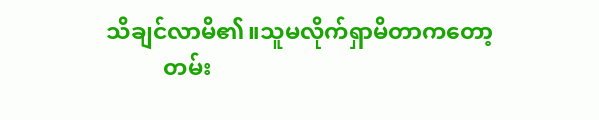သိချင်လာမိ၏။သူမလိုက်ရှာမိတာကတော့
          တမ်း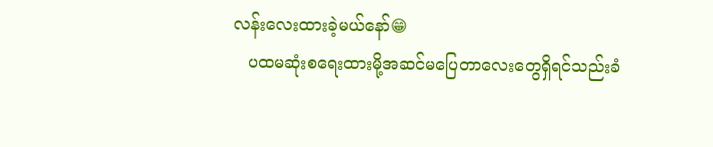လန်းလေးထားခဲ့မယ်နော်😁
   ပထမဆုံးစရေးထားမို့အဆင်မပြေတာလေးတွေရှိရင်သည်းခံ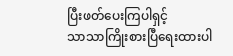ပြီးဖတ်ပေးကြပါရှင့်
သာသာကြိုးစားပြီရေးထားပါ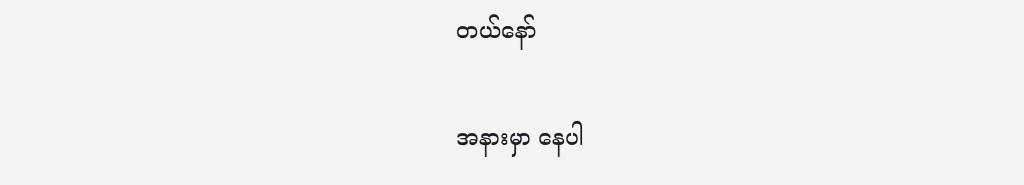တယ်နော်

အနားမှာ နေပါ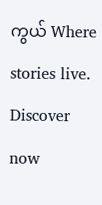ကွယ် Where stories live. Discover now